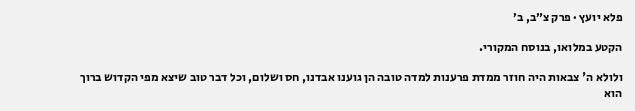פלא יועץ · פרק צ״ב, ב׳

הקטע במלואו, בנוסח המקורי.

ולולא ה' צבאות היה חוזר ממדת פרענות למדה טובה הן גוענו אבדנו, חס ושלום, וכל דבר טוב שיצא מפי הקדוש ברוך הוא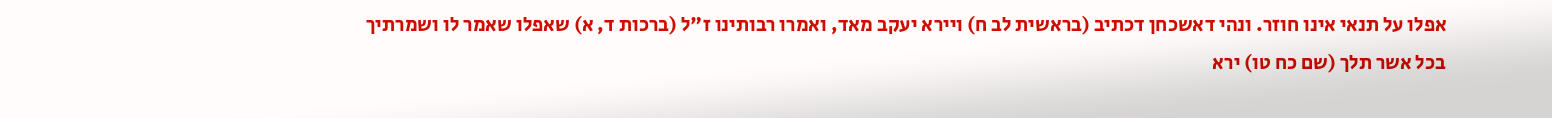אפלו על תנאי אינו חוזר. ונהי דאשכחן דכתיב (בראשית לב ח) ויירא יעקב מאד, ואמרו רבותינו ז"ל (ברכות ד, א) שאפלו שאמר לו ושמרתיך בכל אשר תלך (שם כח טו) ירא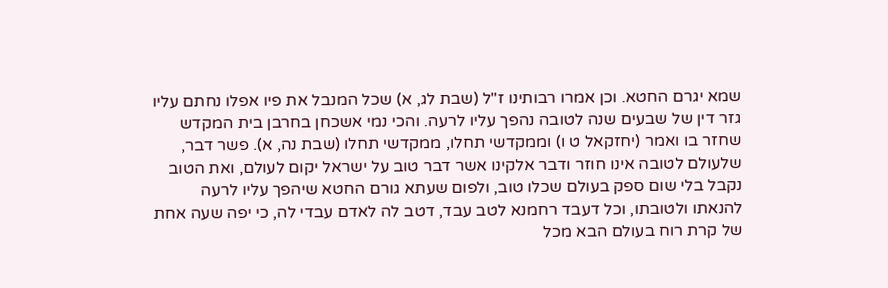שמא יגרם החטא. וכן אמרו רבותינו ז"ל (שבת לג, א) שכל המנבל את פיו אפלו נחתם עליו גזר דין של שבעים שנה לטובה נהפך עליו לרעה. והכי נמי אשכחן בחרבן בית המקדש שחזר בו ואמר (יחזקאל ט ו) וממקדשי תחלו, ממקדשי תחלו (שבת נה, א). פשר דבר, שלעולם לטובה אינו חוזר ודבר אלקינו אשר דבר טוב על ישראל יקום לעולם, ואת הטוב נקבל בלי שום ספק בעולם שכלו טוב, ולפום שעתא גורם החטא שיהפך עליו לרעה להנאתו ולטובתו, וכל דעבד רחמנא לטב עבד, דטב לה לאדם עבדי לה, כי יפה שעה אחת של קרת רוח בעולם הבא מכל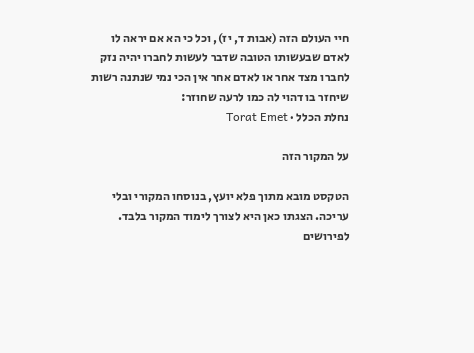חיי העולם הזה (אבות ד, יז), וכל כי הא אם יראה לו לאדם שבעשותו הטובה שדבר לעשות לחברו יהיה נזק לחברו מצד אחר או לאדם אחר אין הכי נמי שנתנה רשות שיחזר בו דהוי לה כמו לרעה שחוזר:
נחלת הכלל · Torat Emet

על המקור הזה

הטקסט מובא מתוך פלא יועץ, בנוסחו המקורי ובלי עריכה. הצגתו כאן היא לצורך לימוד המקור בלבד. לפירושים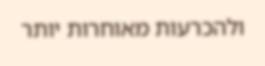ולהכרעות מאוחרות יותר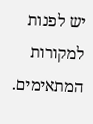יש לפנות למקורות המתאימים.